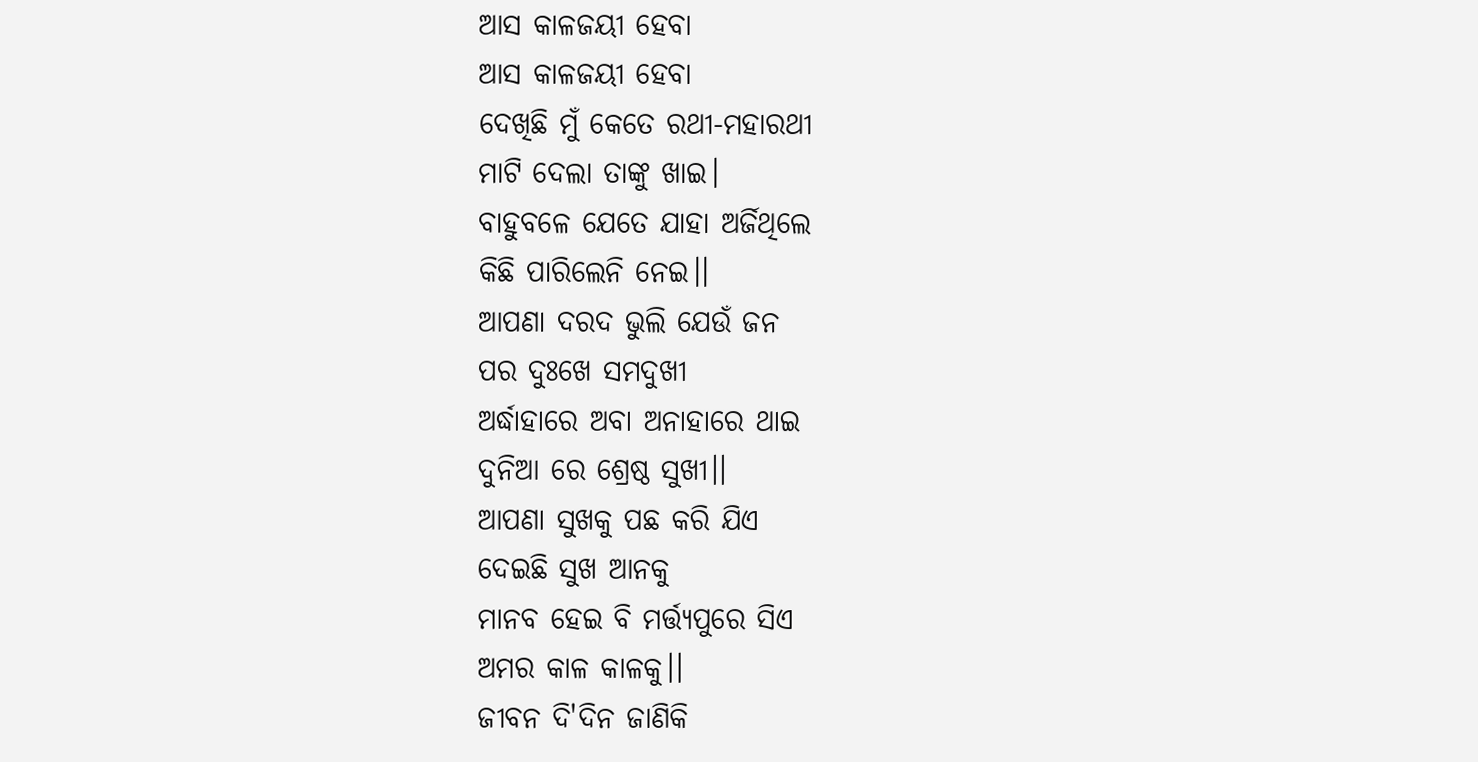ଆସ କାଳଜୟୀ ହେବା
ଆସ କାଳଜୟୀ ହେବା
ଦେଖିଛି ମୁଁ କେତେ ରଥୀ-ମହାରଥୀ
ମାଟି ଦେଲା ତାଙ୍କୁ ଖାଇ।
ବାହୁବଳେ ଯେତେ ଯାହା ଅର୍ଜିଥିଲେ
କିଛି ପାରିଲେନି ନେଇ।।
ଆପଣା ଦରଦ ଭୁଲି ଯେଉଁ ଜନ
ପର ଦୁଃଖେ ସମଦୁଖୀ
ଅର୍ଦ୍ଧାହାରେ ଅବା ଅନାହାରେ ଥାଇ
ଦୁନିଆ ରେ ଶ୍ରେଷ୍ଠ ସୁଖୀ।।
ଆପଣା ସୁଖକୁ ପଛ କରି ଯିଏ
ଦେଇଛି ସୁଖ ଆନକୁ
ମାନବ ହେଇ ବି ମର୍ତ୍ତ୍ୟପୁରେ ସିଏ
ଅମର କାଳ କାଳକୁ।।
ଜୀବନ ଦି'ଦିନ ଜାଣିକି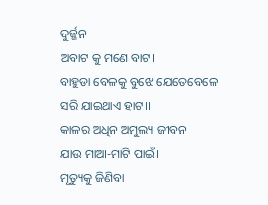ଦୁର୍ଜ୍ଜନ
ଅବାଟ କୁ ମଣେ ବାଟ।
ବାହୁଡା ବେଳକୁ ବୁଝେ ଯେତେବେଳେ
ସରି ଯାଇଥାଏ ହାଟ।।
କାଳର ଅଧିନ ଅମୁଲ୍ୟ ଜୀବନ
ଯାଉ ମାଆ-ମାଟି ପାଇଁ।
ମୃତ୍ୟୁକୁ ଜିଣିବା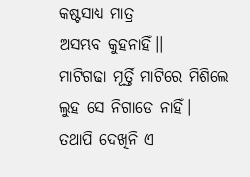କଷ୍ଟସାଧ୍ୟ ମାତ୍ର
ଅସମ୍ଭବ କୁହନାହିଁ।।
ମାଟିଗଢା ମୂର୍ତ୍ତି ମାଟିରେ ମିଶିଲେ
ଲୁହ ସେ ନିଗାଡେ ନାହିଁ।
ତଥାପି ଦେଖିନି ଏ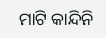ମାଟି କାନ୍ଦିନି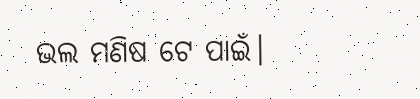ଭଲ ମଣିଷ ଟେ ପାଇଁ।